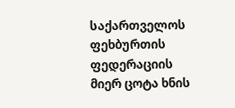საქართველოს ფეხბურთის ფედერაციის მიერ ცოტა ხნის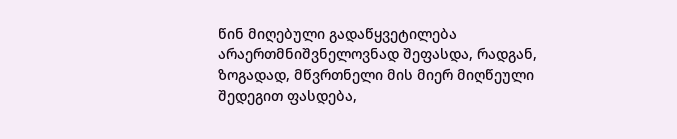წინ მიღებული გადაწყვეტილება არაერთმნიშვნელოვნად შეფასდა, რადგან, ზოგადად, მწვრთნელი მის მიერ მიღწეული შედეგით ფასდება,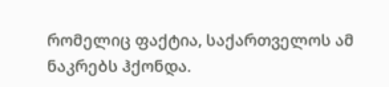რომელიც ფაქტია, საქართველოს ამ ნაკრებს ჰქონდა.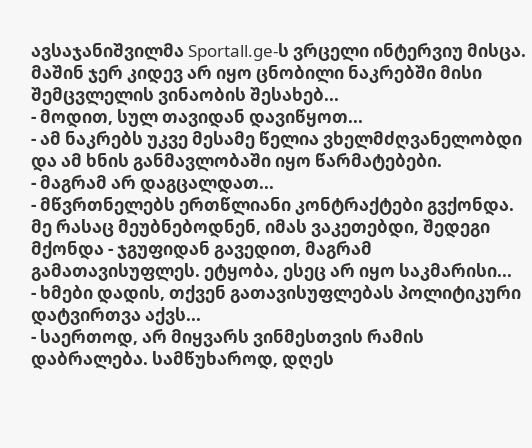ავსაჯანიშვილმა Sportall.ge-ს ვრცელი ინტერვიუ მისცა. მაშინ ჯერ კიდევ არ იყო ცნობილი ნაკრებში მისი შემცვლელის ვინაობის შესახებ...
- მოდით, სულ თავიდან დავიწყოთ...
- ამ ნაკრებს უკვე მესამე წელია ვხელმძღვანელობდი და ამ ხნის განმავლობაში იყო წარმატებები.
- მაგრამ არ დაგცალდათ...
- მწვრთნელებს ერთწლიანი კონტრაქტები გვქონდა. მე რასაც მეუბნებოდნენ, იმას ვაკეთებდი, შედეგი მქონდა - ჯგუფიდან გავედით, მაგრამ გამათავისუფლეს. ეტყობა, ესეც არ იყო საკმარისი...
- ხმები დადის, თქვენ გათავისუფლებას პოლიტიკური დატვირთვა აქვს...
- საერთოდ, არ მიყვარს ვინმესთვის რამის დაბრალება. სამწუხაროდ, დღეს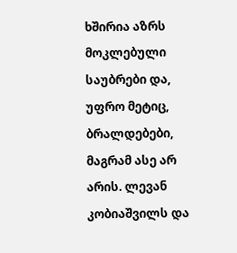ხშირია აზრს მოკლებული საუბრები და, უფრო მეტიც, ბრალდებები, მაგრამ ასე არ არის. ლევან კობიაშვილს და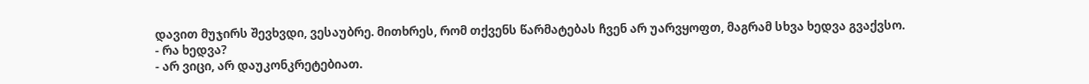დავით მუჯირს შევხვდი, ვესაუბრე. მითხრეს, რომ თქვენს წარმატებას ჩვენ არ უარვყოფთ, მაგრამ სხვა ხედვა გვაქვსო.
- რა ხედვა?
- არ ვიცი, არ დაუკონკრეტებიათ.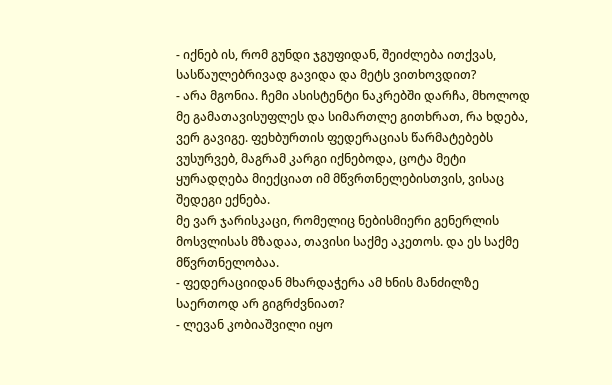- იქნებ ის, რომ გუნდი ჯგუფიდან, შეიძლება ითქვას, სასწაულებრივად გავიდა და მეტს ვითხოვდით?
- არა მგონია. ჩემი ასისტენტი ნაკრებში დარჩა, მხოლოდ მე გამათავისუფლეს და სიმართლე გითხრათ, რა ხდება, ვერ გავიგე. ფეხბურთის ფედერაციას წარმატებებს ვუსურვებ, მაგრამ კარგი იქნებოდა, ცოტა მეტი ყურადღება მიექციათ იმ მწვრთნელებისთვის, ვისაც შედეგი ექნება.
მე ვარ ჯარისკაცი, რომელიც ნებისმიერი გენერლის მოსვლისას მზადაა, თავისი საქმე აკეთოს. და ეს საქმე მწვრთნელობაა.
- ფედერაციიდან მხარდაჭერა ამ ხნის მანძილზე საერთოდ არ გიგრძვნიათ?
- ლევან კობიაშვილი იყო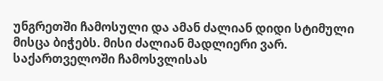უნგრეთში ჩამოსული და ამან ძალიან დიდი სტიმული მისცა ბიჭებს. მისი ძალიან მადლიერი ვარ.
საქართველოში ჩამოსვლისას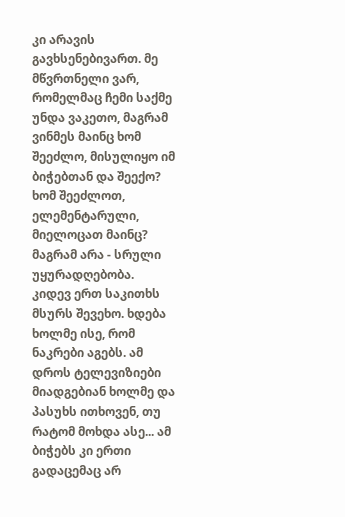კი არავის გავხსენებივართ. მე მწვრთნელი ვარ, რომელმაც ჩემი საქმე უნდა ვაკეთო, მაგრამ ვინმეს მაინც ხომ შეეძლო, მისულიყო იმ ბიჭებთან და შეექო? ხომ შეეძლოთ, ელემენტარული, მიელოცათ მაინც? მაგრამ არა - სრული უყურადღებობა.
კიდევ ერთ საკითხს მსურს შევეხო. ხდება ხოლმე ისე, რომ ნაკრები აგებს. ამ დროს ტელევიზიები მიადგებიან ხოლმე და პასუხს ითხოვენ, თუ რატომ მოხდა ასე... ამ ბიჭებს კი ერთი გადაცემაც არ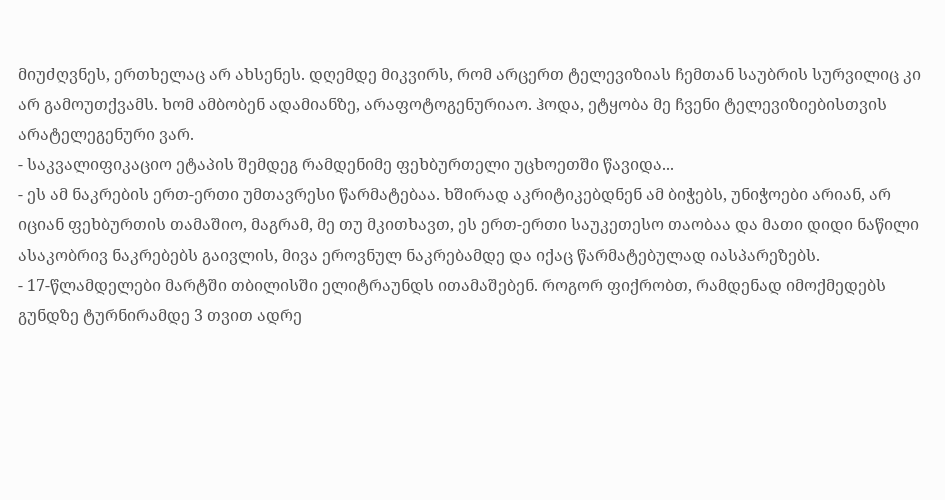მიუძღვნეს, ერთხელაც არ ახსენეს. დღემდე მიკვირს, რომ არცერთ ტელევიზიას ჩემთან საუბრის სურვილიც კი არ გამოუთქვამს. ხომ ამბობენ ადამიანზე, არაფოტოგენურიაო. ჰოდა, ეტყობა მე ჩვენი ტელევიზიებისთვის არატელეგენური ვარ.
- საკვალიფიკაციო ეტაპის შემდეგ რამდენიმე ფეხბურთელი უცხოეთში წავიდა...
- ეს ამ ნაკრების ერთ-ერთი უმთავრესი წარმატებაა. ხშირად აკრიტიკებდნენ ამ ბიჭებს, უნიჭოები არიან, არ იციან ფეხბურთის თამაშიო, მაგრამ, მე თუ მკითხავთ, ეს ერთ-ერთი საუკეთესო თაობაა და მათი დიდი ნაწილი ასაკობრივ ნაკრებებს გაივლის, მივა ეროვნულ ნაკრებამდე და იქაც წარმატებულად იასპარეზებს.
- 17-წლამდელები მარტში თბილისში ელიტრაუნდს ითამაშებენ. როგორ ფიქრობთ, რამდენად იმოქმედებს გუნდზე ტურნირამდე 3 თვით ადრე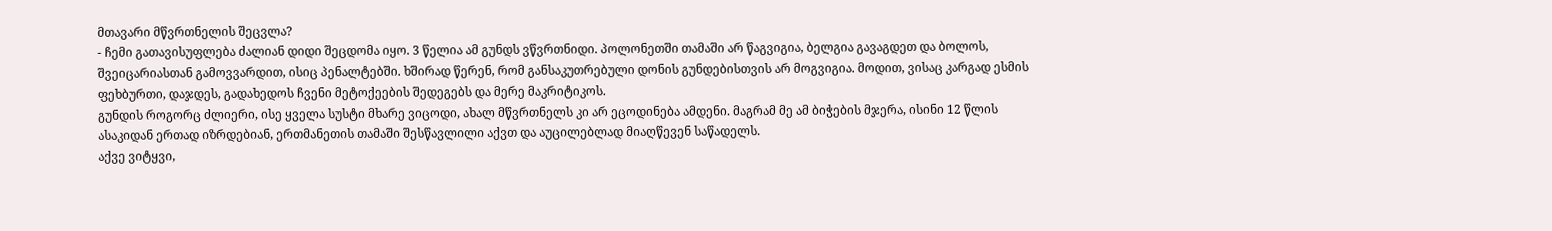მთავარი მწვრთნელის შეცვლა?
- ჩემი გათავისუფლება ძალიან დიდი შეცდომა იყო. 3 წელია ამ გუნდს ვწვრთნიდი. პოლონეთში თამაში არ წაგვიგია, ბელგია გავაგდეთ და ბოლოს, შვეიცარიასთან გამოვვარდით, ისიც პენალტებში. ხშირად წერენ, რომ განსაკუთრებული დონის გუნდებისთვის არ მოგვიგია. მოდით, ვისაც კარგად ესმის ფეხბურთი, დაჯდეს, გადახედოს ჩვენი მეტოქეების შედეგებს და მერე მაკრიტიკოს.
გუნდის როგორც ძლიერი, ისე ყველა სუსტი მხარე ვიცოდი, ახალ მწვრთნელს კი არ ეცოდინება ამდენი. მაგრამ მე ამ ბიჭების მჯერა, ისინი 12 წლის ასაკიდან ერთად იზრდებიან, ერთმანეთის თამაში შესწავლილი აქვთ და აუცილებლად მიაღწევენ საწადელს.
აქვე ვიტყვი,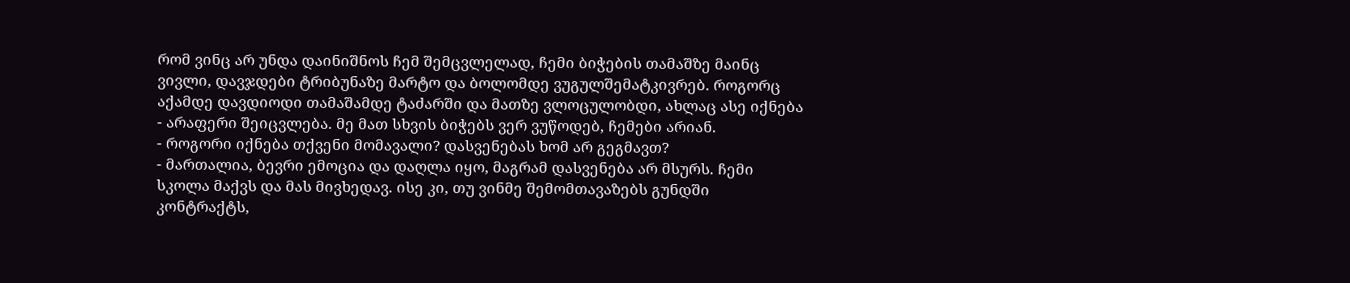რომ ვინც არ უნდა დაინიშნოს ჩემ შემცვლელად, ჩემი ბიჭების თამაშზე მაინც ვივლი, დავჯდები ტრიბუნაზე მარტო და ბოლომდე ვუგულშემატკივრებ. როგორც აქამდე დავდიოდი თამაშამდე ტაძარში და მათზე ვლოცულობდი, ახლაც ასე იქნება - არაფერი შეიცვლება. მე მათ სხვის ბიჭებს ვერ ვუწოდებ, ჩემები არიან.
- როგორი იქნება თქვენი მომავალი? დასვენებას ხომ არ გეგმავთ?
- მართალია, ბევრი ემოცია და დაღლა იყო, მაგრამ დასვენება არ მსურს. ჩემი სკოლა მაქვს და მას მივხედავ. ისე კი, თუ ვინმე შემომთავაზებს გუნდში კონტრაქტს,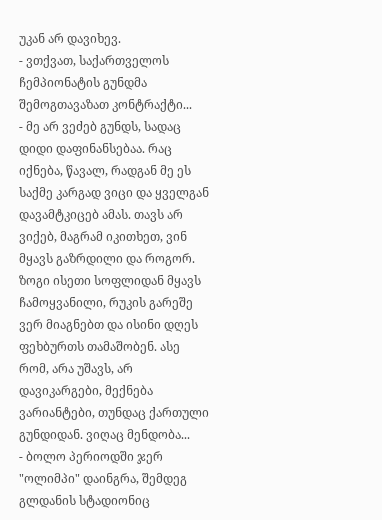უკან არ დავიხევ.
- ვთქვათ, საქართველოს ჩემპიონატის გუნდმა შემოგთავაზათ კონტრაქტი...
- მე არ ვეძებ გუნდს, სადაც დიდი დაფინანსებაა. რაც იქნება, წავალ, რადგან მე ეს საქმე კარგად ვიცი და ყველგან დავამტკიცებ ამას. თავს არ ვიქებ, მაგრამ იკითხეთ, ვინ მყავს გაზრდილი და როგორ. ზოგი ისეთი სოფლიდან მყავს ჩამოყვანილი, რუკის გარეშე ვერ მიაგნებთ და ისინი დღეს ფეხბურთს თამაშობენ. ასე რომ, არა უშავს, არ დავიკარგები, მექნება ვარიანტები, თუნდაც ქართული გუნდიდან. ვიღაც მენდობა...
- ბოლო პერიოდში ჯერ "ოლიმპი" დაინგრა, შემდეგ გლდანის სტადიონიც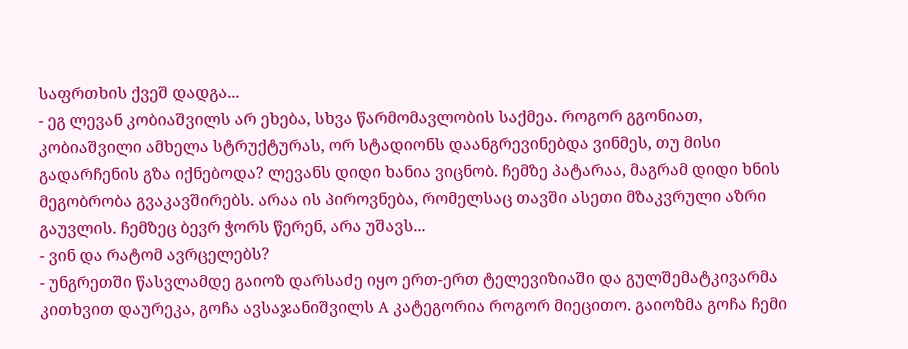საფრთხის ქვეშ დადგა...
- ეგ ლევან კობიაშვილს არ ეხება, სხვა წარმომავლობის საქმეა. როგორ გგონიათ, კობიაშვილი ამხელა სტრუქტურას, ორ სტადიონს დაანგრევინებდა ვინმეს, თუ მისი გადარჩენის გზა იქნებოდა? ლევანს დიდი ხანია ვიცნობ. ჩემზე პატარაა, მაგრამ დიდი ხნის მეგობრობა გვაკავშირებს. არაა ის პიროვნება, რომელსაც თავში ასეთი მზაკვრული აზრი გაუვლის. ჩემზეც ბევრ ჭორს წერენ, არა უშავს...
- ვინ და რატომ ავრცელებს?
- უნგრეთში წასვლამდე გაიოზ დარსაძე იყო ერთ-ერთ ტელევიზიაში და გულშემატკივარმა კითხვით დაურეკა, გოჩა ავსაჯანიშვილს A კატეგორია როგორ მიეცითო. გაიოზმა გოჩა ჩემი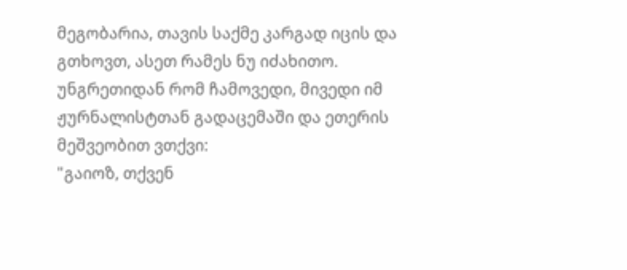მეგობარია, თავის საქმე კარგად იცის და გთხოვთ, ასეთ რამეს ნუ იძახითო.
უნგრეთიდან რომ ჩამოვედი, მივედი იმ ჟურნალისტთან გადაცემაში და ეთერის მეშვეობით ვთქვი:
"გაიოზ, თქვენ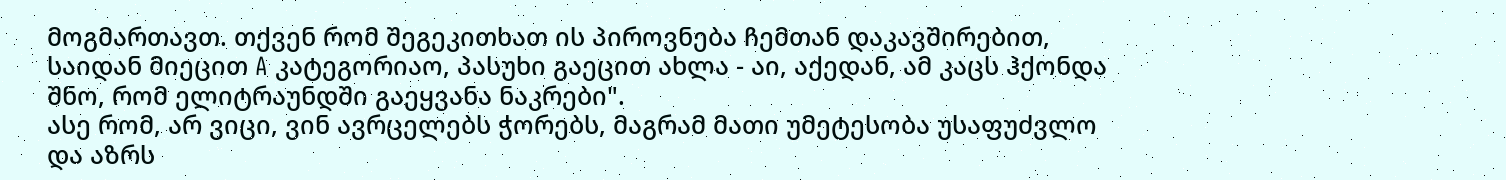მოგმართავთ. თქვენ რომ შეგეკითხათ ის პიროვნება ჩემთან დაკავშირებით, საიდან მიეცით A კატეგორიაო, პასუხი გაეცით ახლა - აი, აქედან, ამ კაცს ჰქონდა შნო, რომ ელიტრაუნდში გაეყვანა ნაკრები".
ასე რომ, არ ვიცი, ვინ ავრცელებს ჭორებს, მაგრამ მათი უმეტესობა უსაფუძვლო და აზრს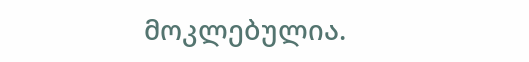მოკლებულია.